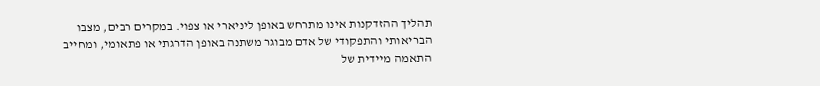תהליך ההזדקנות אינו מתרחש באופן ליניארי או צפוי. במקרים רבים, מצבו הבריאותי והתפקודי של אדם מבוגר משתנה באופן הדרגתי או פתאומי, ומחייב התאמה מיידית של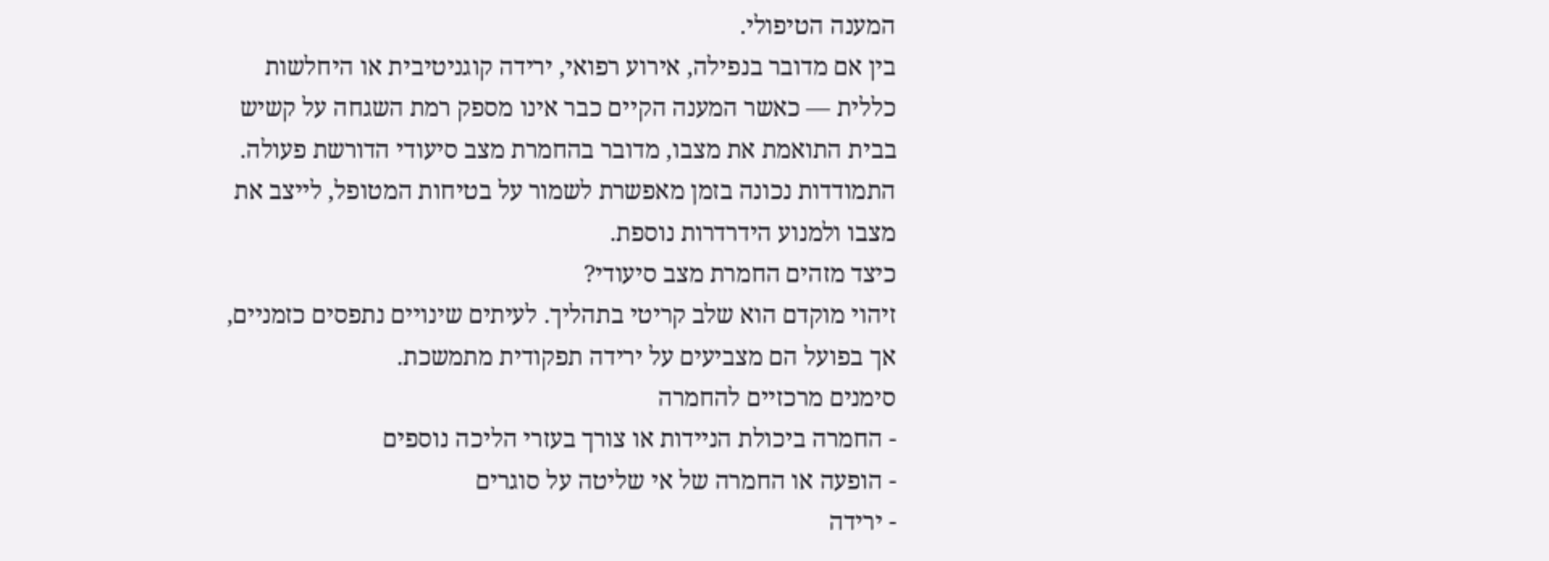המענה הטיפולי.
בין אם מדובר בנפילה, אירוע רפואי, ירידה קוגניטיבית או היחלשות כללית — כאשר המענה הקיים כבר אינו מספק רמת השגחה על קשיש בבית התואמת את מצבו, מדובר בהחמרת מצב סיעודי הדורשת פעולה.
התמודדות נכונה בזמן מאפשרת לשמור על בטיחות המטופל, לייצב את מצבו ולמנוע הידרדרות נוספת.
כיצד מזהים החמרת מצב סיעודי?
זיהוי מוקדם הוא שלב קריטי בתהליך. לעיתים שינויים נתפסים כזמניים, אך בפועל הם מצביעים על ירידה תפקודית מתמשכת.
סימנים מרכזיים להחמרה
- החמרה ביכולת הניידות או צורך בעזרי הליכה נוספים
- הופעה או החמרה של אי שליטה על סוגרים
- ירידה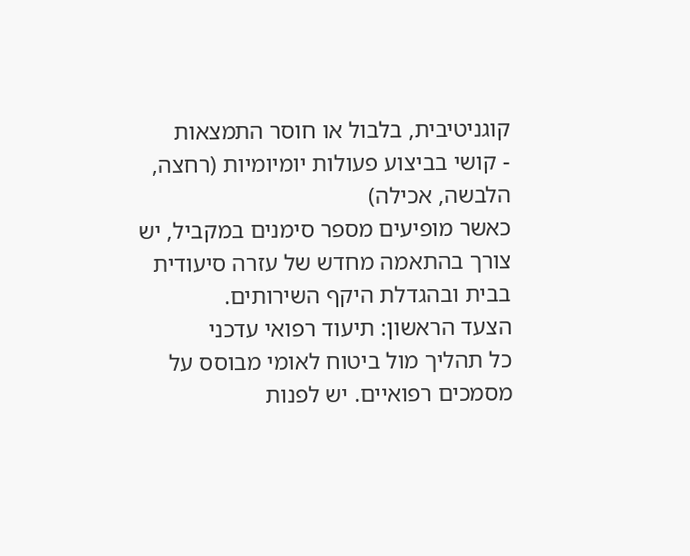קוגניטיבית, בלבול או חוסר התמצאות
- קושי בביצוע פעולות יומיומיות (רחצה, הלבשה, אכילה)
כאשר מופיעים מספר סימנים במקביל, יש צורך בהתאמה מחדש של עזרה סיעודית בבית ובהגדלת היקף השירותים.
הצעד הראשון: תיעוד רפואי עדכני
כל תהליך מול ביטוח לאומי מבוסס על מסמכים רפואיים. יש לפנות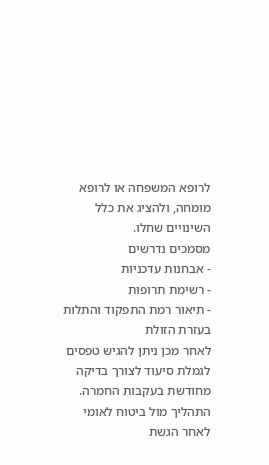לרופא המשפחה או לרופא מומחה, ולהציג את כלל השינויים שחלו.
מסמכים נדרשים
- אבחנות עדכניות
- רשימת תרופות
- תיאור רמת התפקוד והתלות בעזרת הזולת
לאחר מכן ניתן להגיש טפסים לגמלת סיעוד לצורך בדיקה מחודשת בעקבות החמרה.
התהליך מול ביטוח לאומי
לאחר הגשת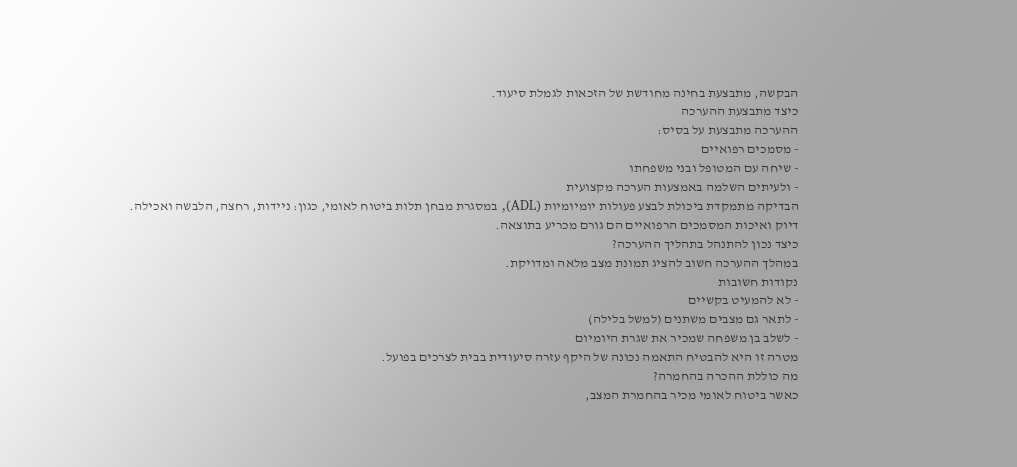הבקשה, מתבצעת בחינה מחודשת של הזכאות לגמלת סיעוד.
כיצד מתבצעת ההערכה
ההערכה מתבצעת על בסיס:
- מסמכים רפואיים
- שיחה עם המטופל ובני משפחתו
- ולעיתים השלמה באמצעות הערכה מקצועית
הבדיקה מתמקדת ביכולת לבצע פעולות יומיומיות (ADL), במסגרת מבחן תלות ביטוח לאומי, כגון: ניידות, רחצה, הלבשה ואכילה.
דיוק ואיכות המסמכים הרפואיים הם גורם מכריע בתוצאה.
כיצד נכון להתנהל בתהליך ההערכה?
במהלך ההערכה חשוב להציג תמונת מצב מלאה ומדויקת.
נקודות חשובות
- לא להמעיט בקשיים
- לתאר גם מצבים משתנים (למשל בלילה)
- לשלב בן משפחה שמכיר את שגרת היומיום
מטרה זו היא להבטיח התאמה נכונה של היקף עזרה סיעודית בבית לצרכים בפועל.
מה כוללת ההכרה בהחמרה?
כאשר ביטוח לאומי מכיר בהחמרת המצב,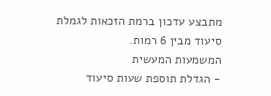מתבצע עדכון ברמת הזכאות לגמלת סיעוד מבין 6 רמות.
המשמעות המעשית
- הגדלת תוספת שעות סיעוד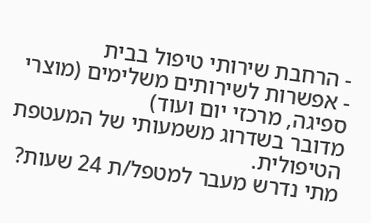- הרחבת שירותי טיפול בבית
- אפשרות לשירותים משלימים (מוצרי ספיגה, מרכזי יום ועוד)
מדובר בשדרוג משמעותי של המעטפת הטיפולית.
מתי נדרש מעבר למטפל/ת 24 שעות?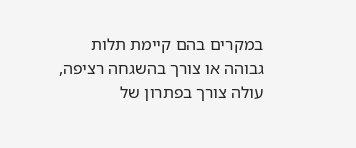במקרים בהם קיימת תלות גבוהה או צורך בהשגחה רציפה, עולה צורך בפתרון של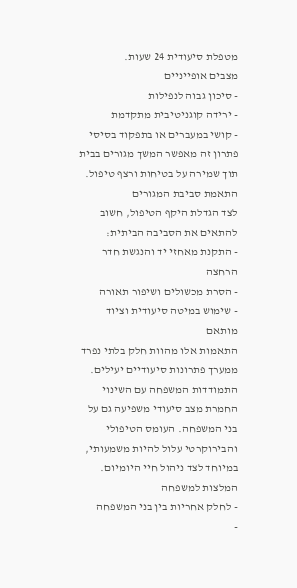מטפלת סיעודית 24 שעות.
מצבים אופייניים
- סיכון גבוה לנפילות
- ירידה קוגניטיבית מתקדמת
- קושי במעברים או בתפקוד בסיסי
פתרון זה מאפשר המשך מגורים בבית תוך שמירה על בטיחות ורצף טיפול.
התאמת סביבת המגורים
לצד הגדלת היקף הטיפול, חשוב להתאים את הסביבה הביתית:
- התקנת מאחזי יד והנגשת חדר הרחצה
- הסרת מכשולים ושיפור תאורה
- שימוש במיטה סיעודית וציוד מותאם
התאמות אלו מהוות חלק בלתי נפרד ממערך פתרונות סיעודיים יעילים.
התמודדות המשפחה עם השינוי
החמרת מצב סיעודי משפיעה גם על בני המשפחה. העומס הטיפולי והבירוקרטי עלול להיות משמעותי, במיוחד לצד ניהול חיי היומיום.
המלצות למשפחה
- לחלק אחריות בין בני המשפחה
-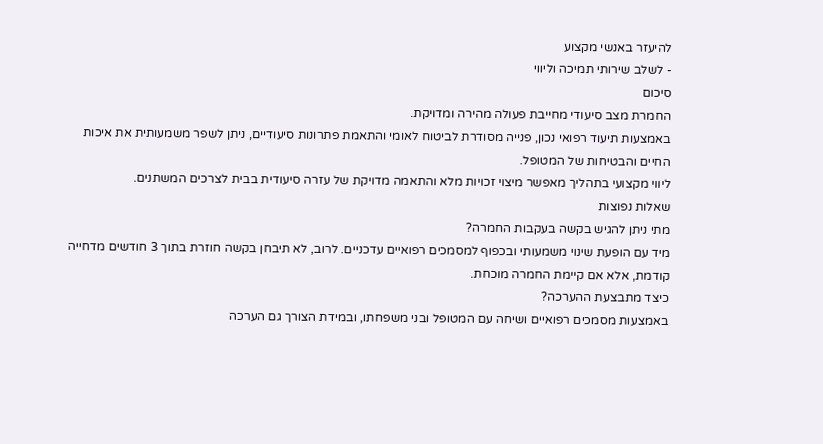להיעזר באנשי מקצוע
- לשלב שירותי תמיכה וליווי
סיכום
החמרת מצב סיעודי מחייבת פעולה מהירה ומדויקת.
באמצעות תיעוד רפואי נכון, פנייה מסודרת לביטוח לאומי והתאמת פתרונות סיעודיים, ניתן לשפר משמעותית את איכות החיים והבטיחות של המטופל.
ליווי מקצועי בתהליך מאפשר מיצוי זכויות מלא והתאמה מדויקת של עזרה סיעודית בבית לצרכים המשתנים.
שאלות נפוצות
מתי ניתן להגיש בקשה בעקבות החמרה?
מיד עם הופעת שינוי משמעותי ובכפוף למסמכים רפואיים עדכניים. לרוב, לא תיבחן בקשה חוזרת בתוך 3 חודשים מדחייה קודמת, אלא אם קיימת החמרה מוכחת.
כיצד מתבצעת ההערכה?
באמצעות מסמכים רפואיים ושיחה עם המטופל ובני משפחתו, ובמידת הצורך גם הערכה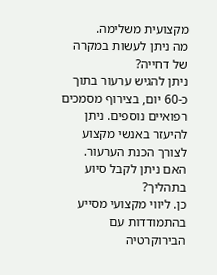מקצועית משלימה.
מה ניתן לעשות במקרה של דחייה?
ניתן להגיש ערעור בתוך כ-60 יום, בצירוף מסמכים רפואיים נוספים. ניתן להיעזר באנשי מקצוע לצורך הכנת הערעור.
האם ניתן לקבל סיוע בתהליך?
כן. ליווי מקצועי מסייע בהתמודדות עם הבירוקרטיה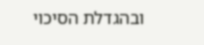ובהגדלת הסיכוי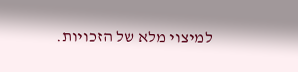למיצוי מלא של הזכויות.